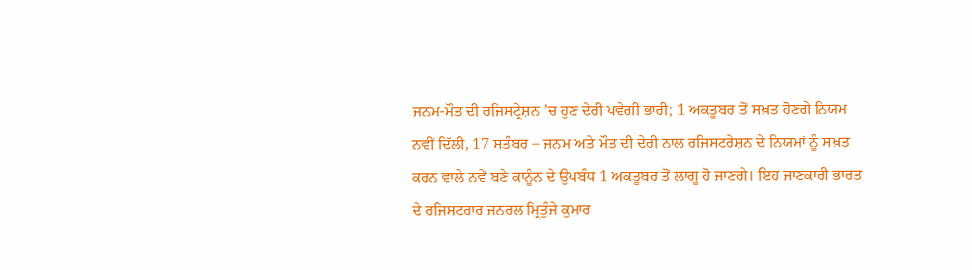ਜਨਮ-ਮੌਤ ਦੀ ਰਜਿਸਟ੍ਰੇਸ਼ਨ ’ਚ ਹੁਣ ਦੇਰੀ ਪਵੇਗੀ ਭਾਰੀ; 1 ਅਕਤੂਬਰ ਤੋਂ ਸਖ਼ਤ ਹੋਣਗੇ ਨਿਯਮ
ਨਵੀਂ ਦਿੱਲੀ, 17 ਸਤੰਬਰ – ਜਨਮ ਅਤੇ ਮੌਤ ਦੀ ਦੇਰੀ ਨਾਲ ਰਜਿਸਟਰੇਸ਼ਨ ਦੇ ਨਿਯਮਾਂ ਨੂੰ ਸਖ਼ਤ ਕਰਨ ਵਾਲੇ ਨਵੇਂ ਬਣੇ ਕਾਨੂੰਨ ਦੇ ਉਪਬੰਧ 1 ਅਕਤੂਬਰ ਤੋਂ ਲਾਗੂ ਹੋ ਜਾਣਗੇ। ਇਹ ਜਾਣਕਾਰੀ ਭਾਰਤ ਦੇ ਰਜਿਸਟਰਾਰ ਜਨਰਲ ਮ੍ਰਿਤੁੰਜੇ ਕੁਮਾਰ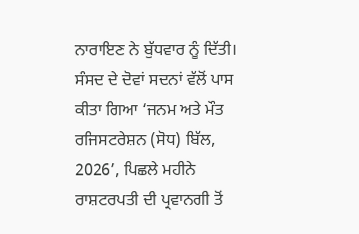ਨਾਰਾਇਣ ਨੇ ਬੁੱਧਵਾਰ ਨੂੰ ਦਿੱਤੀ। ਸੰਸਦ ਦੇ ਦੋਵਾਂ ਸਦਨਾਂ ਵੱਲੋਂ ਪਾਸ ਕੀਤਾ ਗਿਆ ‘ਜਨਮ ਅਤੇ ਮੌਤ ਰਜਿਸਟਰੇਸ਼ਨ (ਸੋਧ) ਬਿੱਲ, 2026’, ਪਿਛਲੇ ਮਹੀਨੇ ਰਾਸ਼ਟਰਪਤੀ ਦੀ ਪ੍ਰਵਾਨਗੀ ਤੋਂ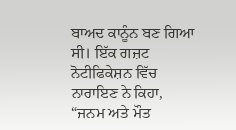ਬਾਅਦ ਕਾਨੂੰਨ ਬਣ ਗਿਆ ਸੀ। ਇੱਕ ਗਜ਼ਟ ਨੋਟੀਫਿਕੇਸ਼ਨ ਵਿੱਚ ਨਾਰਾਇਣ ਨੇ ਕਿਹਾ, “ਜਨਮ ਅਤੇ ਮੌਤ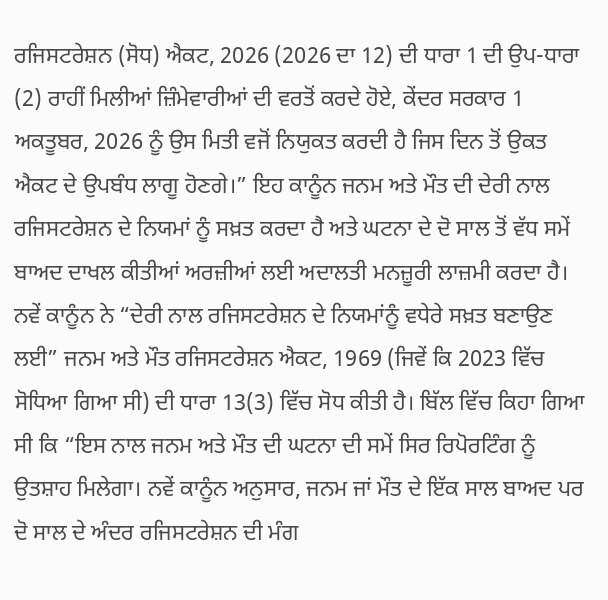ਰਜਿਸਟਰੇਸ਼ਨ (ਸੋਧ) ਐਕਟ, 2026 (2026 ਦਾ 12) ਦੀ ਧਾਰਾ 1 ਦੀ ਉਪ-ਧਾਰਾ (2) ਰਾਹੀਂ ਮਿਲੀਆਂ ਜ਼ਿੰਮੇਵਾਰੀਆਂ ਦੀ ਵਰਤੋਂ ਕਰਦੇ ਹੋਏ, ਕੇਂਦਰ ਸਰਕਾਰ 1 ਅਕਤੂਬਰ, 2026 ਨੂੰ ਉਸ ਮਿਤੀ ਵਜੋਂ ਨਿਯੁਕਤ ਕਰਦੀ ਹੈ ਜਿਸ ਦਿਨ ਤੋਂ ਉਕਤ ਐਕਟ ਦੇ ਉਪਬੰਧ ਲਾਗੂ ਹੋਣਗੇ।” ਇਹ ਕਾਨੂੰਨ ਜਨਮ ਅਤੇ ਮੌਤ ਦੀ ਦੇਰੀ ਨਾਲ ਰਜਿਸਟਰੇਸ਼ਨ ਦੇ ਨਿਯਮਾਂ ਨੂੰ ਸਖ਼ਤ ਕਰਦਾ ਹੈ ਅਤੇ ਘਟਨਾ ਦੇ ਦੋ ਸਾਲ ਤੋਂ ਵੱਧ ਸਮੇਂ ਬਾਅਦ ਦਾਖਲ ਕੀਤੀਆਂ ਅਰਜ਼ੀਆਂ ਲਈ ਅਦਾਲਤੀ ਮਨਜ਼ੂਰੀ ਲਾਜ਼ਮੀ ਕਰਦਾ ਹੈ।
ਨਵੇਂ ਕਾਨੂੰਨ ਨੇ “ਦੇਰੀ ਨਾਲ ਰਜਿਸਟਰੇਸ਼ਨ ਦੇ ਨਿਯਮਾਂਨੂੰ ਵਧੇਰੇ ਸਖ਼ਤ ਬਣਾਉਣ ਲਈ” ਜਨਮ ਅਤੇ ਮੌਤ ਰਜਿਸਟਰੇਸ਼ਨ ਐਕਟ, 1969 (ਜਿਵੇਂ ਕਿ 2023 ਵਿੱਚ ਸੋਧਿਆ ਗਿਆ ਸੀ) ਦੀ ਧਾਰਾ 13(3) ਵਿੱਚ ਸੋਧ ਕੀਤੀ ਹੈ। ਬਿੱਲ ਵਿੱਚ ਕਿਹਾ ਗਿਆ ਸੀ ਕਿ “ਇਸ ਨਾਲ ਜਨਮ ਅਤੇ ਮੌਤ ਦੀ ਘਟਨਾ ਦੀ ਸਮੇਂ ਸਿਰ ਰਿਪੋਰਟਿੰਗ ਨੂੰ ਉਤਸ਼ਾਹ ਮਿਲੇਗਾ। ਨਵੇਂ ਕਾਨੂੰਨ ਅਨੁਸਾਰ, ਜਨਮ ਜਾਂ ਮੌਤ ਦੇ ਇੱਕ ਸਾਲ ਬਾਅਦ ਪਰ ਦੋ ਸਾਲ ਦੇ ਅੰਦਰ ਰਜਿਸਟਰੇਸ਼ਨ ਦੀ ਮੰਗ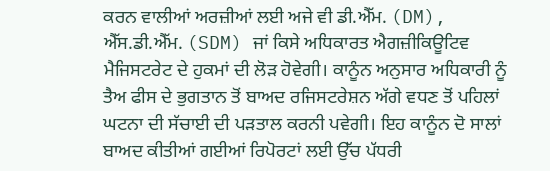ਕਰਨ ਵਾਲੀਆਂ ਅਰਜ਼ੀਆਂ ਲਈ ਅਜੇ ਵੀ ਡੀ.ਐੱਮ. (DM), ਐੱਸ.ਡੀ.ਐੱਮ. (SDM) ਜਾਂ ਕਿਸੇ ਅਧਿਕਾਰਤ ਐਗਜ਼ੀਕਿਊਟਿਵ ਮੈਜਿਸਟਰੇਟ ਦੇ ਹੁਕਮਾਂ ਦੀ ਲੋੜ ਹੋਵੇਗੀ। ਕਾਨੂੰਨ ਅਨੁਸਾਰ ਅਧਿਕਾਰੀ ਨੂੰ ਤੈਅ ਫੀਸ ਦੇ ਭੁਗਤਾਨ ਤੋਂ ਬਾਅਦ ਰਜਿਸਟਰੇਸ਼ਨ ਅੱਗੇ ਵਧਣ ਤੋਂ ਪਹਿਲਾਂ ਘਟਨਾ ਦੀ ਸੱਚਾਈ ਦੀ ਪੜਤਾਲ ਕਰਨੀ ਪਵੇਗੀ। ਇਹ ਕਾਨੂੰਨ ਦੋ ਸਾਲਾਂ ਬਾਅਦ ਕੀਤੀਆਂ ਗਈਆਂ ਰਿਪੋਰਟਾਂ ਲਈ ਉੱਚ ਪੱਧਰੀ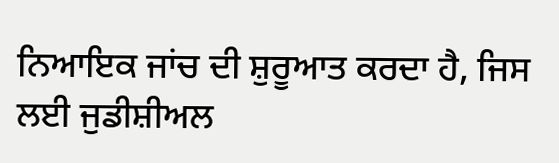ਨਿਆਇਕ ਜਾਂਚ ਦੀ ਸ਼ੁਰੂਆਤ ਕਰਦਾ ਹੈ, ਜਿਸ ਲਈ ਜੁਡੀਸ਼ੀਅਲ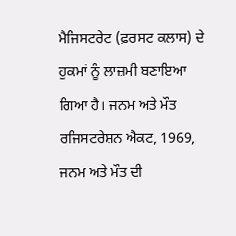ਮੈਜਿਸਟਰੇਟ (ਫ਼ਰਸਟ ਕਲਾਸ) ਦੇ ਹੁਕਮਾਂ ਨੂੰ ਲਾਜ਼ਮੀ ਬਣਾਇਆ ਗਿਆ ਹੈ। ਜਨਮ ਅਤੇ ਮੌਤ ਰਜਿਸਟਰੇਸ਼ਨ ਐਕਟ, 1969, ਜਨਮ ਅਤੇ ਮੌਤ ਦੀ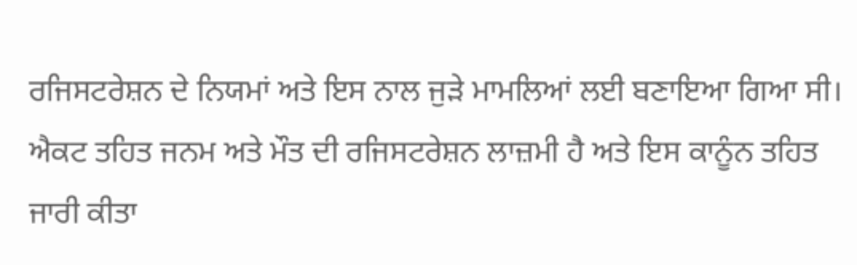ਰਜਿਸਟਰੇਸ਼ਨ ਦੇ ਨਿਯਮਾਂ ਅਤੇ ਇਸ ਨਾਲ ਜੁੜੇ ਮਾਮਲਿਆਂ ਲਈ ਬਣਾਇਆ ਗਿਆ ਸੀ। ਐਕਟ ਤਹਿਤ ਜਨਮ ਅਤੇ ਮੌਤ ਦੀ ਰਜਿਸਟਰੇਸ਼ਨ ਲਾਜ਼ਮੀ ਹੈ ਅਤੇ ਇਸ ਕਾਨੂੰਨ ਤਹਿਤ ਜਾਰੀ ਕੀਤਾ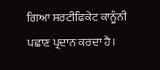ਗਿਆ ਸਰਟੀਫਿਕੇਟ ਕਾਨੂੰਨੀ ਪਛਾਣ ਪ੍ਰਦਾਨ ਕਰਦਾ ਹੈ।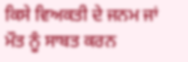ਕਿਸੇ ਵਿਅਕਤੀ ਦੇ ਜਨਮ ਜਾਂ ਮੌਤ ਨੂੰ ਸਾਬਤ ਕਰਨ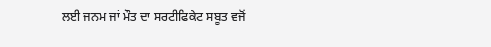ਲਈ ਜਨਮ ਜਾਂ ਮੌਤ ਦਾ ਸਰਟੀਫਿਕੇਟ ਸਬੂਤ ਵਜੋਂ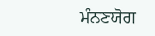ਮੰਨਣਯੋਗ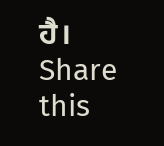ਹੈ।
Share this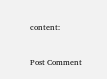content:



Post Comment